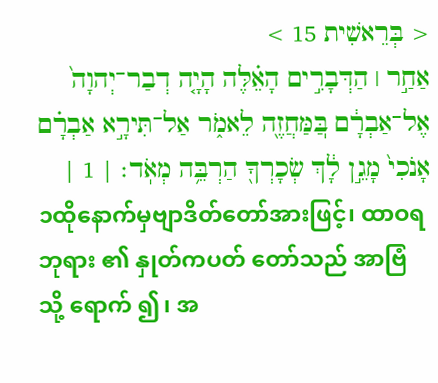< בְּרֵאשִׁית 15 >
אַחַ֣ר ׀ הַדְּבָרִ֣ים הָאֵ֗לֶּה הָיָ֤ה דְבַר־יְהוָה֙ אֶל־אַבְרָ֔ם בּֽ͏ַמַּחֲזֶ֖ה לֵאמֹ֑ר אַל־תִּירָ֣א אַבְרָ֗ם אָנֹכִי֙ מָגֵ֣ן לָ֔ךְ שְׂכָרְךָ֖ הַרְבֵּ֥ה מְאֹֽד׃ | 1 |
၁ထိုနောက်မှဗျာဒိတ်တော်အားဖြင့်၊ ထာဝရဘုရား ၏ နှုတ်ကပတ် တော်သည် အာဗြံ သို့ ရောက် ၍၊ အ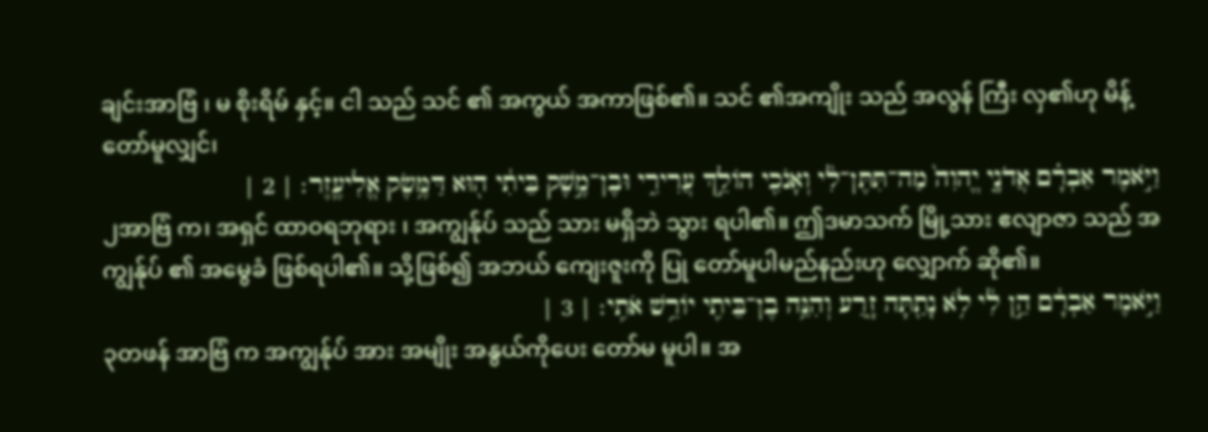ချင်းအာဗြံ ၊ မ စိုးရိမ် နှင့်။ ငါ သည် သင် ၏ အကွယ် အကာဖြစ်၏။ သင် ၏အကျိုး သည် အလွန် ကြီး လှ၏ဟု မိန့် တော်မူလျှင်၊
וַיֹּ֣אמֶר אַבְרָ֗ם אֲדֹנָ֤י יֱהוִה֙ מַה־תִּתֶּן־לִ֔י וְאָנֹכִ֖י הֹולֵ֣ךְ עֲרִירִ֑י וּבֶן־מֶ֣שֶׁק בֵּיתִ֔י ה֖וּא דַּמֶּ֥שֶׂק אֱלִיעֶֽזֶר׃ | 2 |
၂အာဗြံ က၊ အရှင် ထာဝရဘုရား ၊ အကျွန်ုပ် သည် သား မရှိဘဲ သွား ရပါ၏။ ဤဒမာသက် မြို့သား ဧလျာဇာ သည် အကျွန်ုပ် ၏ အမွေခံ ဖြစ်ရပါ၏။ သို့ဖြစ်၍ အဘယ် ကျေးဇူးကို ပြု တော်မူပါမည်နည်းဟု လျှောက် ဆို၏။
וַיֹּ֣אמֶר אַבְרָ֔ם הֵ֣ן לִ֔י לֹ֥א נָתַ֖תָּה זָ֑רַע וְהִנֵּ֥ה בֶן־בֵּיתִ֖י יֹורֵ֥שׁ אֹתִֽי׃ | 3 |
၃တဖန် အာဗြံ က အကျွန်ုပ် အား အမျိုး အနွယ်ကိုပေး တော်မ မူပါ။ အ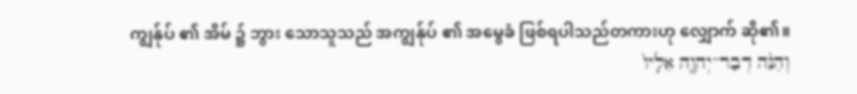ကျွန်ုပ် ၏ အိမ် ၌ ဘွား သောသူသည် အကျွန်ုပ် ၏ အမွေခံ ဖြစ်ရပါသည်တကားဟု လျှောက် ဆို၏။
וְהִנֵּ֨ה דְבַר־יְהוָ֤ה אֵלָיו֙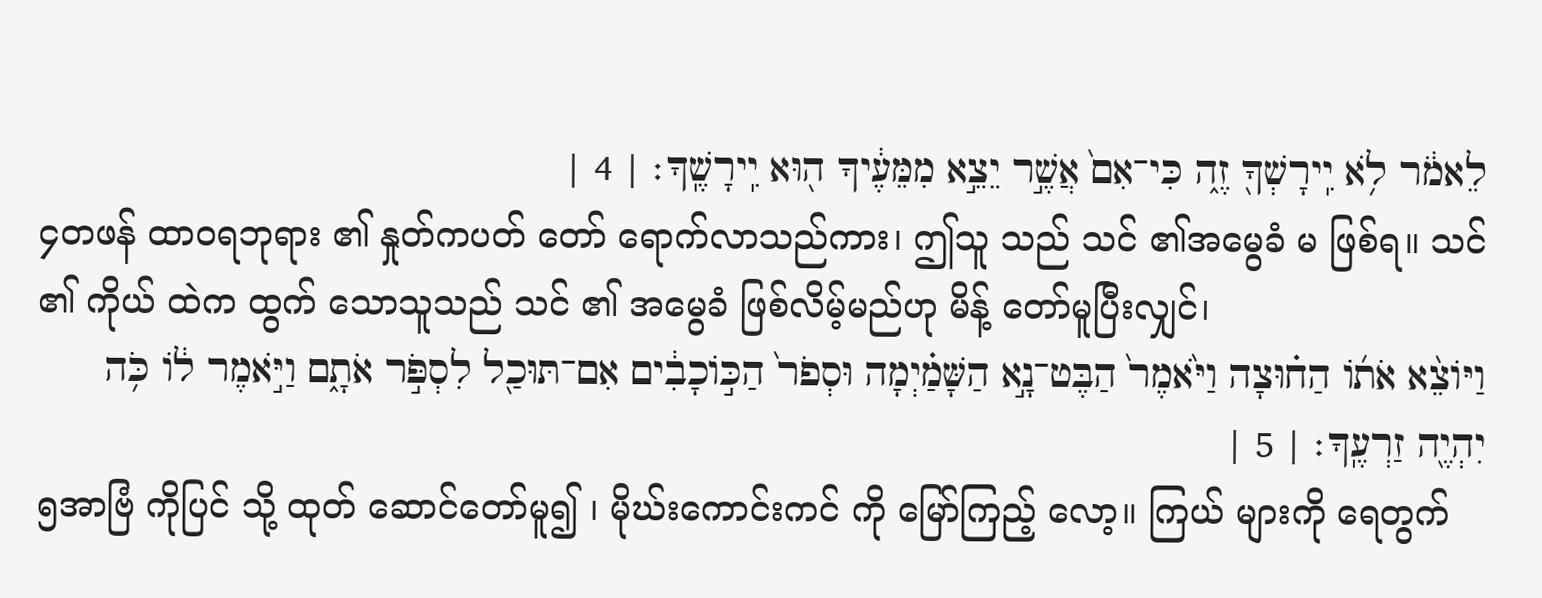לֵאמֹ֔ר לֹ֥א יִֽירָשְׁךָ֖ זֶ֑ה כִּי־אִם֙ אֲשֶׁ֣ר יֵצֵ֣א מִמֵּעֶ֔יךָ ה֖וּא יִֽירָשֶֽׁךָ׃ | 4 |
၄တဖန် ထာဝရဘုရား ၏ နှုတ်ကပတ် တော် ရောက်လာသည်ကား၊ ဤသူ သည် သင် ၏အမွေခံ မ ဖြစ်ရ။ သင် ၏ ကိုယ် ထဲက ထွက် သောသူသည် သင် ၏ အမွေခံ ဖြစ်လိမ့်မည်ဟု မိန့် တော်မူပြီးလျှင်၊
וַיֹּוצֵ֨א אֹתֹ֜ו הַח֗וּצָה וַיֹּ֙אמֶר֙ הַבֶּט־נָ֣א הַשָּׁמַ֗יְמָה וּסְפֹר֙ הַכֹּ֣וכָבִ֔ים אִם־תּוּכַ֖ל לִסְפֹּ֣ר אֹתָ֑ם וַיֹּ֣אמֶר לֹ֔ו כֹּ֥ה יִהְיֶ֖ה זַרְעֶֽךָ׃ | 5 |
၅အာဗြံ ကိုပြင် သို့ ထုတ် ဆောင်တော်မူ၍ ၊ မိုဃ်းကောင်းကင် ကို မြော်ကြည့် လော့။ ကြယ် များကို ရေတွက်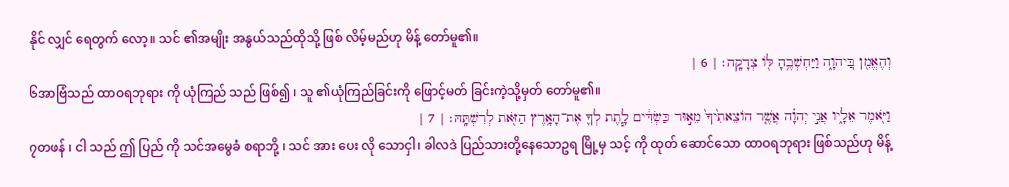နိုင် လျှင် ရေတွက် လော့။ သင် ၏အမျိုး အနွယ်သည်ထိုသို့ ဖြစ် လိမ့်မည်ဟု မိန့် တော်မူ၏။
וְהֶאֱמִ֖ן בּֽ͏ַיהוָ֑ה וַיַּחְשְׁבֶ֥הָ לֹּ֖ו צְדָקָֽה׃ | 6 |
၆အာဗြံသည် ထာဝရဘုရား ကို ယုံကြည် သည် ဖြစ်၍ ၊ သူ ၏ယုံကြည်ခြင်းကို ဖြောင့်မတ် ခြင်းကဲ့သို့မှတ် တော်မူ၏။
וַיֹּ֖אמֶר אֵלָ֑יו אֲנִ֣י יְהוָ֗ה אֲשֶׁ֤ר הֹוצֵאתִ֙יךָ֙ מֵא֣וּר כַּשְׂדִּ֔ים לָ֧תֶת לְךָ֛ אֶת־הָאָ֥רֶץ הַזֹּ֖את לְרִשְׁתָּֽהּ׃ | 7 |
၇တဖန် ၊ ငါ သည် ဤ ပြည် ကို သင်အမွေခံ စရာဘို့ ၊ သင် အား ပေး လို သောငှါ၊ ခါလဒဲ ပြည်သားတို့နေသောဥရ မြို့မှ သင့် ကို ထုတ် ဆောင်သော ထာဝရဘုရား ဖြစ်သည်ဟု မိန့်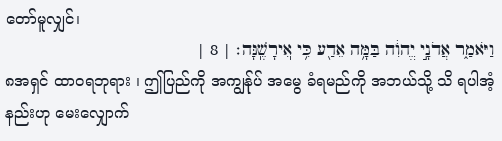တော်မူလျှင်၊
וַיֹּאמַ֑ר אֲדֹנָ֣י יֱהוִ֔ה בַּמָּ֥ה אֵדַ֖ע כִּ֥י אֽ͏ִירָשֶֽׁנָּה׃ | 8 |
၈အရှင် ထာဝရဘုရား ၊ ဤပြည်ကို အကျွန်ုပ် အမွေ ခံရမည်ကို အဘယ်သို့ သိ ရပါအံ့နည်းဟု မေးလျှောက်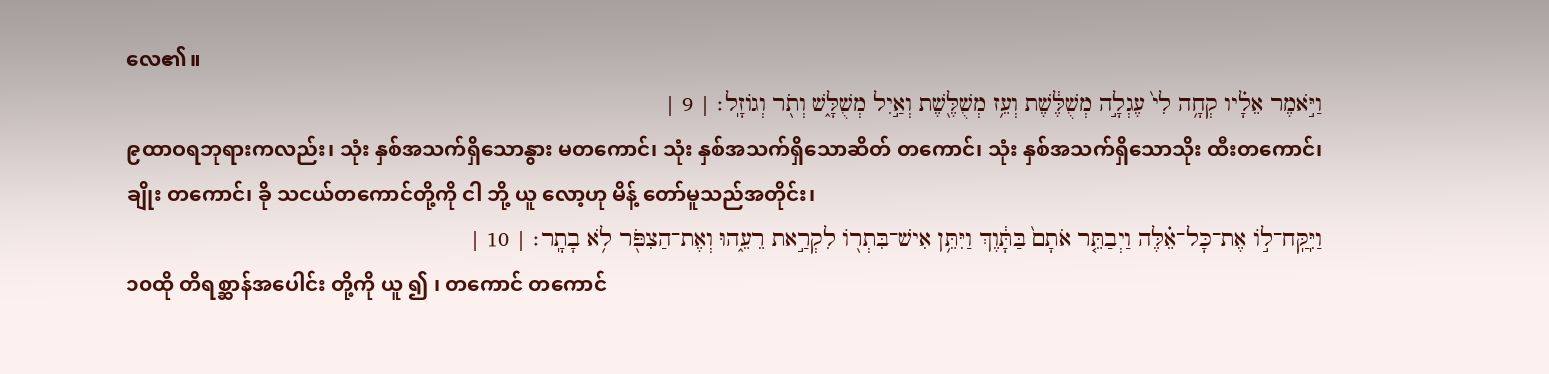လေ၏။
וַיֹּ֣אמֶר אֵלָ֗יו קְחָ֥ה לִי֙ עֶגְלָ֣ה מְשֻׁלֶּ֔שֶׁת וְעֵ֥ז מְשֻׁלֶּ֖שֶׁת וְאַ֣יִל מְשֻׁלָּ֑שׁ וְתֹ֖ר וְגֹוזָֽל׃ | 9 |
၉ထာဝရဘုရားကလည်း၊ သုံး နှစ်အသက်ရှိသောနွား မတကောင်၊ သုံး နှစ်အသက်ရှိသောဆိတ် တကောင်၊ သုံး နှစ်အသက်ရှိသောသိုး ထီးတကောင်၊ ချိုး တကောင်၊ ခို သငယ်တကောင်တို့ကို ငါ ဘို့ ယူ လော့ဟု မိန့် တော်မူသည်အတိုင်း၊
וַיִּֽקַּֽח־לֹ֣ו אֶת־כָּל־אֵ֗לֶּה וַיְבַתֵּ֤ר אֹתָם֙ בַּתָּ֔וֶךְ וַיִּתֵּ֥ן אִישׁ־בִּתְרֹ֖ו לִקְרַ֣את רֵעֵ֑הוּ וְאֶת־הַצִפֹּ֖ר לֹ֥א בָתָֽר׃ | 10 |
၁၀ထို တိရစ္ဆာန်အပေါင်း တို့ကို ယူ ၍ ၊ တကောင် တကောင်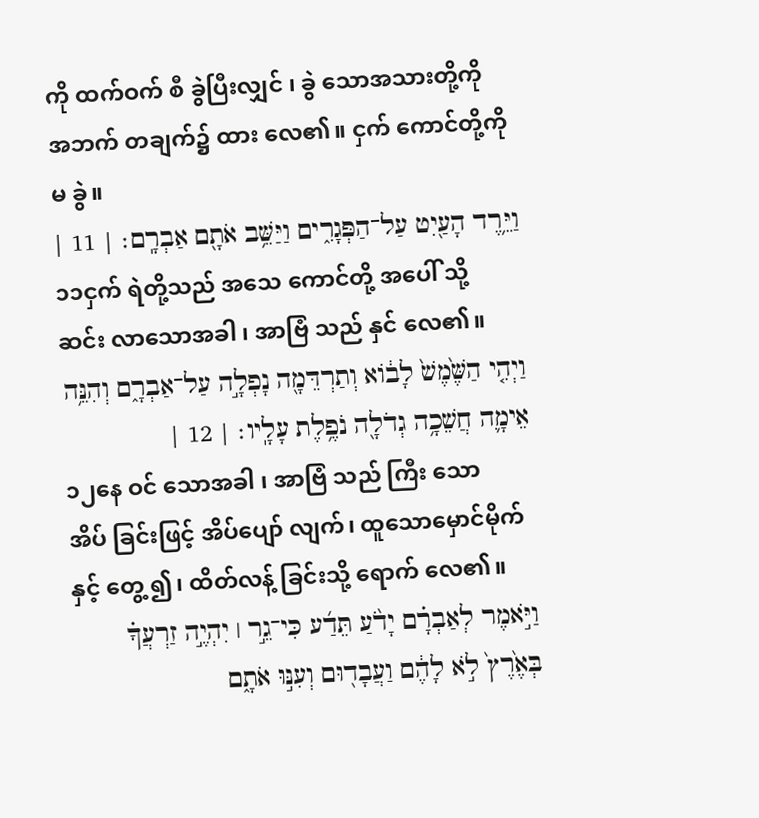ကို ထက်ဝက် စီ ခွဲပြီးလျှင် ၊ ခွဲ သောအသားတို့ကို အဘက် တချက်၌ ထား လေ၏။ ငှက် ကောင်တို့ကို မ ခွဲ။
וַיֵּ֥רֶד הָעַ֖יִט עַל־הַפְּגָרִ֑ים וַיַּשֵּׁ֥ב אֹתָ֖ם אַבְרָֽם׃ | 11 |
၁၁ငှက် ရဲတို့သည် အသေ ကောင်တို့ အပေါ် သို့ ဆင်း လာသောအခါ ၊ အာဗြံ သည် နှင် လေ၏။
וַיְהִ֤י הַשֶּׁ֙מֶשׁ֙ לָבֹ֔וא וְתַרְדֵּמָ֖ה נָפְלָ֣ה עַל־אַבְרָ֑ם וְהִנֵּ֥ה אֵימָ֛ה חֲשֵׁכָ֥ה גְדֹלָ֖ה נֹפֶ֥לֶת עָלָֽיו׃ | 12 |
၁၂နေ ဝင် သောအခါ ၊ အာဗြံ သည် ကြီး သော အိပ် ခြင်းဖြင့် အိပ်ပျော် လျက်၊ ထူသောမှောင်မိုက် နှင့် တွေ့ ၍၊ ထိတ်လန့် ခြင်းသို့ ရောက် လေ၏။
וַיֹּ֣אמֶר לְאַבְרָ֗ם יָדֹ֨עַ תֵּדַ֜ע כִּי־גֵ֣ר ׀ יִהְיֶ֣ה זַרְעֲךָ֗ בְּאֶ֙רֶץ֙ לֹ֣א לָהֶ֔ם וַעֲבָד֖וּם וְעִנּ֣וּ אֹתָ֑ם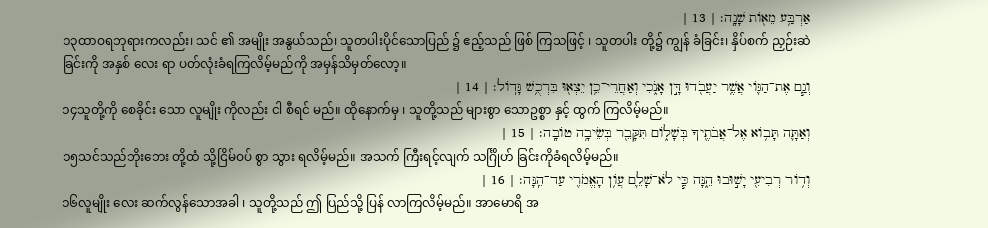אַרְבַּ֥ע מֵאֹ֖ות שָׁנָֽה׃ | 13 |
၁၃ထာဝရဘုရားကလည်း၊ သင် ၏ အမျိုး အနွယ်သည်၊ သူတပါးပိုင်သောပြည် ၌ ဧည့်သည် ဖြစ် ကြသဖြင့် ၊ သူတပါး တို့၌ ကျွန် ခံခြင်း၊ နှိပ်စက် ညှဉ်းဆဲခြင်းကို အနှစ် လေး ရာ ပတ်လုံးခံရကြလိမ့်မည်ကို အမှန်သိမှတ်လော့။
וְגַ֧ם אֶת־הַגֹּ֛וי אֲשֶׁ֥ר יַעֲבֹ֖דוּ דָּ֣ן אָנֹ֑כִי וְאַחֲרֵי־כֵ֥ן יֵצְא֖וּ בִּרְכֻ֥שׁ גָּדֹֽול׃ | 14 |
၁၄သူတို့ကို စေခိုင်း သော လူမျိုး ကိုလည်း ငါ စီရင် မည်။ ထိုနောက်မှ ၊ သူတို့သည် များစွာ သောဥစ္စာ နှင့် ထွက် ကြလိမ့်မည်။
וְאַתָּ֛ה תָּבֹ֥וא אֶל־אֲבֹתֶ֖יךָ בְּשָׁלֹ֑ום תִּקָּבֵ֖ר בְּשֵׂיבָ֥ה טֹובָֽה׃ | 15 |
၁၅သင်သည်ဘိုးဘေး တို့ထံ သို့ငြိမ်ဝပ် စွာ သွား ရလိမ့်မည်။ အသက် ကြီးရင့်လျက် သင်္ဂြိုဟ် ခြင်းကိုခံရလိမ့်မည်။
וְדֹ֥ור רְבִיעִ֖י יָשׁ֣וּבוּ הֵ֑נָּה כִּ֧י לֹא־שָׁלֵ֛ם עֲוֹ֥ן הָאֱמֹרִ֖י עַד־הֵֽנָּה׃ | 16 |
၁၆လူမျိုး လေး ဆက်လွန်သောအခါ ၊ သူတို့သည် ဤ ပြည်သို့ ပြန် လာကြလိမ့်မည်။ အာမောရိ အ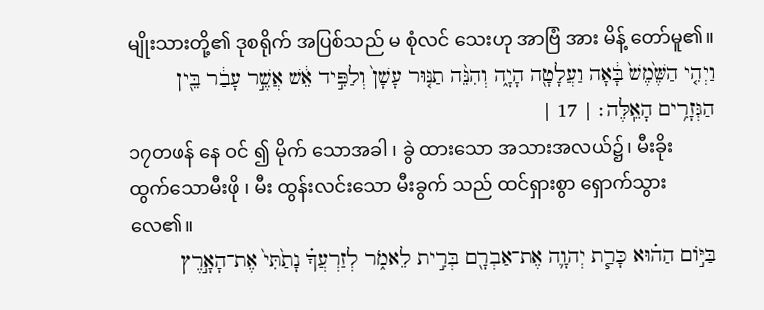မျိုးသားတို့၏ ဒုစရိုက် အပြစ်သည် မ စုံလင် သေးဟု အာဗြံ အား မိန့် တော်မူ၏။
וַיְהִ֤י הַשֶּׁ֙מֶשׁ֙ בָּ֔אָה וַעֲלָטָ֖ה הָיָ֑ה וְהִנֵּ֨ה תַנּ֤וּר עָשָׁן֙ וְלַפִּ֣יד אֵ֔שׁ אֲשֶׁ֣ר עָבַ֔ר בֵּ֖ין הַגְּזָרִ֥ים הָאֵֽלֶּה׃ | 17 |
၁၇တဖန် နေ ဝင် ၍ မိုက် သောအခါ ၊ ခွဲ ထားသော အသားအလယ်၌၊ မီးခိုး ထွက်သောမီးဖို ၊ မီး ထွန်းလင်းသော မီးခွက် သည် ထင်ရှားစွာ ရှောက်သွားလေ၏။
בַּיֹּ֣ום הַה֗וּא כָּרַ֧ת יְהוָ֛ה אֶת־אַבְרָ֖ם בְּרִ֣ית לֵאמֹ֑ר לְזַרְעֲךָ֗ נָתַ֙תִּי֙ אֶת־הָאָ֣רֶץ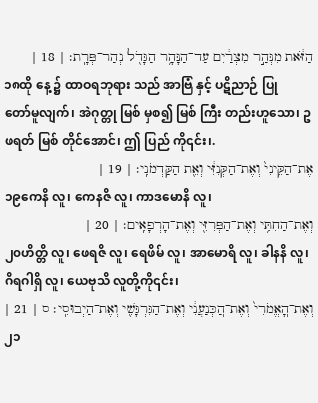הַזֹּ֔את מִנְּהַ֣ר מִצְרַ֔יִם עַד־הַנָּהָ֥ר הַגָּדֹ֖ל נְהַר־פְּרָֽת׃ | 18 |
၁၈ထို နေ့ ၌ ထာဝရဘုရား သည် အာဗြံ နှင့် ပဋိညာဉ် ပြု တော်မူလျက်၊ အဲဂုတ္တု မြစ် မှစ၍ မြစ် ကြီး တည်းဟူသော၊ ဥဖရတ် မြစ် တိုင်အောင်၊ ဤ ပြည် ကို၎င်း၊.
אֶת־הַקֵּינִי֙ וְאֶת־הַקְּנִזִּ֔י וְאֵ֖ת הַקַּדְמֹנִֽי׃ | 19 |
၁၉ကေနိ လူ၊ ကေနဇိ လူ၊ ကာဒမောနိ လူ၊
וְאֶת־הַחִתִּ֥י וְאֶת־הַפְּרִזִּ֖י וְאֶת־הָרְפָאִֽים׃ | 20 |
၂၀ဟိတ္တိ လူ၊ ဖေရဇိ လူ၊ ရေဖိမ် လူ၊ အာမောရိ လူ၊ ခါနနိ လူ၊ ဂိရဂါရှိ လူ၊ ယေဗုသိ လူတို့ကို၎င်း၊
וְאֶת־הֽ͏ָאֱמֹרִי֙ וְאֶת־הֽ͏ַכְּנַעֲנִ֔י וְאֶת־הַגִּרְגָּשִׁ֖י וְאֶת־הַיְבוּסִֽי׃ ס | 21 |
၂၁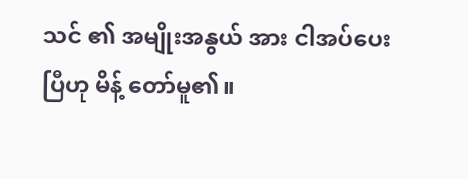သင် ၏ အမျိုးအနွယ် အား ငါအပ်ပေး ပြီဟု မိန့် တော်မူ၏။